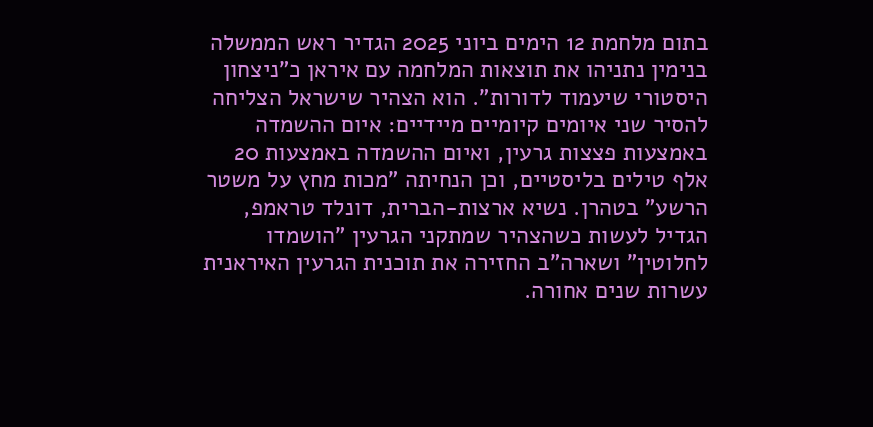בתום מלחמת 12 הימים ביוני 2025 הגדיר ראש הממשלה בנימין נתניהו את תוצאות המלחמה עם איראן כ"ניצחון היסטורי שיעמוד לדורות". הוא הצהיר שישראל הצליחה להסיר שני איומים קיומיים מיידיים: איום ההשמדה באמצעות פצצות גרעין, ואיום ההשמדה באמצעות 20 אלף טילים בליסטיים, וכן הנחיתה "מכות מחץ על משטר הרשע" בטהרן. נשיא ארצות-הברית, דונלד טראמפ, הגדיל לעשות כשהצהיר שמתקני הגרעין "הושמדו לחלוטין" ושארה"ב החזירה את תוכנית הגרעין האיראנית עשרות שנים אחורה.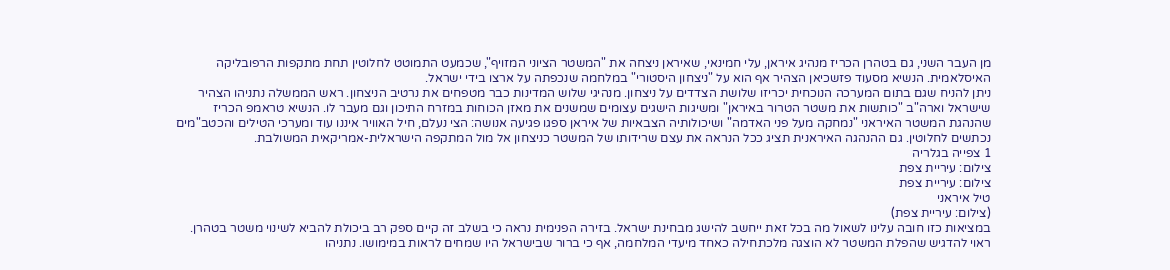מן העבר השני, גם בטהרן הכריז מנהיג איראן, עלי חמינאי, שאיראן ניצחה את "המשטר הציוני המזויף", שכמעט התמוטט לחלוטין תחת מתקפות הרפובליקה האיסלאמית. הנשיא מסעוד פזשכיאן הצהיר אף הוא על "ניצחון היסטורי" במלחמה שנכפתה על ארצו בידי ישראל.
ניתן להניח שגם בתום המערכה הנוכחית יכריזו שלושת הצדדים על ניצחון. מנהיגי שלוש המדינות כבר מטפחים את נרטיב הניצחון. ראש הממשלה נתניהו הצהיר שישראל וארה"ב "כותשות את משטר הטרור באיראן" ומשיגות הישגים עצומים שמשנים את מאזן הכוחות במזרח התיכון וגם מעבר לו. הנשיא טראמפ הכריז שהנהגת המשטר האיראני "נמחקה מעל פני האדמה" ושיכולותיה הצבאיות של איראן ספגו פגיעה אנושה: הצי נעלם, חיל האוויר איננו עוד ומערכי הטילים והכטב"מים נכתשים לחלוטין. גם ההנהגה האיראנית תציג ככל הנראה את עצם שרידותו של המשטר כניצחון אל מול המתקפה הישראלית-אמריקאית המשולבת.
1 צפייה בגלריה
צילום: עיריית צפת
צילום: עיריית צפת
טיל איראני
(צילום: עיריית צפת)
במציאות כזו חובה עלינו לשאול מה בכל זאת ייחשב להישג מבחינת ישראל. בזירה הפנימית נראה כי בשלב זה קיים ספק רב ביכולת להביא לשינוי משטר בטהרן. ראוי להדגיש שהפלת המשטר לא הוצגה מלכתחילה כאחד מיעדי המלחמה, אף כי ברור שבישראל היו שמחים לראות במימושו. נתניהו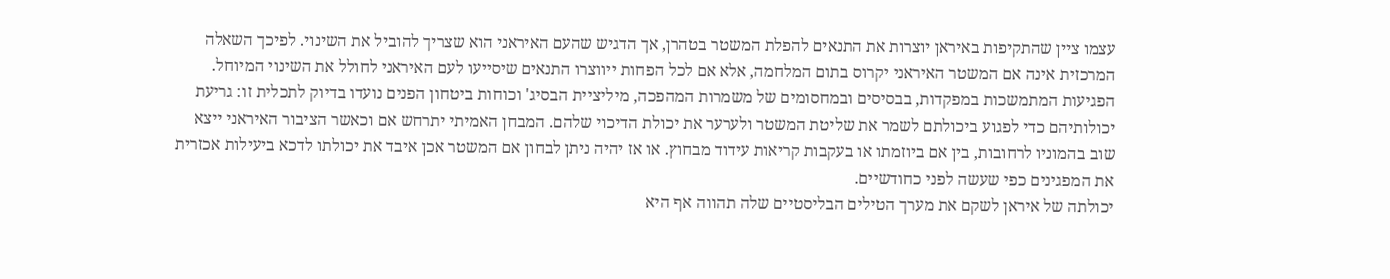עצמו ציין שהתקיפות באיראן יוצרות את התנאים להפלת המשטר בטהרן, אך הדגיש שהעם האיראני הוא שצריך להוביל את השינוי. לפיכך השאלה המרכזית אינה אם המשטר האיראני יקרוס בתום המלחמה, אלא אם לכל הפחות ייווצרו התנאים שיסייעו לעם האיראני לחולל את השינוי המיוחל. הפגיעות המתמשכות במפקדות, בבסיסים ובמחסומים של משמרות המהפכה, מיליציית הבסיג' וכוחות ביטחון הפנים נועדו בדיוק לתכלית זו: גריעת יכולותיהם כדי לפגוע ביכולתם לשמר את שליטת המשטר ולערער את יכולת הדיכוי שלהם. המבחן האמיתי יתרחש אם וכאשר הציבור האיראני ייצא שוב בהמוניו לרחובות, בין אם ביוזמתו או בעקבות קריאות עידוד מבחוץ. או אז יהיה ניתן לבחון אם המשטר אכן איבד את יכולתו לדכא ביעילות אכזרית את המפגינים כפי שעשה לפני כחודשיים.
יכולתה של איראן לשקם את מערך הטילים הבליסטיים שלה תהווה אף היא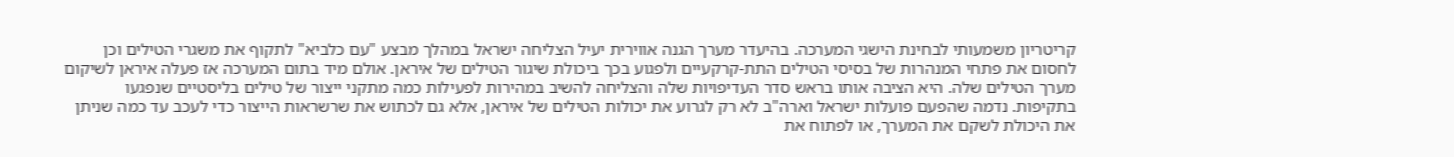קריטריון משמעותי לבחינת הישגי המערכה. בהיעדר מערך הגנה אווירית יעיל הצליחה ישראל במהלך מבצע "עם כלביא" לתקוף את משגרי הטילים וכן לחסום את פתחי המנהרות של בסיסי הטילים התת-קרקעיים ולפגוע בכך ביכולת שיגור הטילים של איראן. אולם מיד בתום המערכה אז פעלה איראן לשיקום מערך הטילים שלה. היא הציבה אותו בראש סדר העדיפויות שלה והצליחה להשיב במהירות לפעילות כמה מתקני ייצור של טילים בליסטיים שנפגעו בתקיפות. נדמה שהפעם פועלות ישראל וארה"ב לא רק לגרוע את יכולות הטילים של איראן, אלא גם לכתוש את שרשראות הייצור כדי לעכב עד כמה שניתן את היכולת לשקם את המערך, או לפתוח את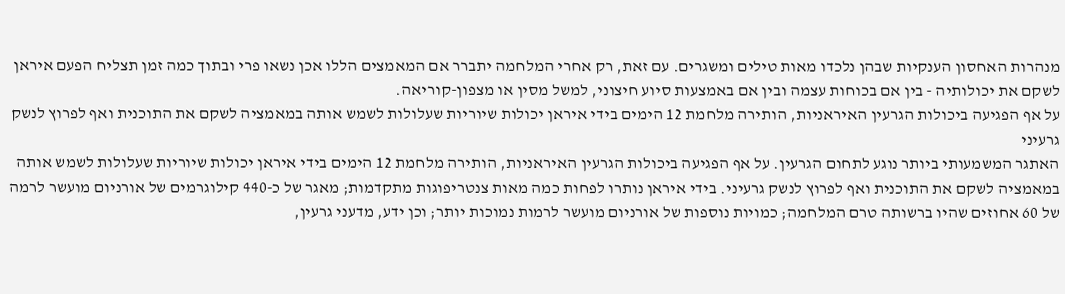מנהרות האחסון הענקיות שבהן נלכדו מאות טילים ומשגרים. עם זאת, רק אחרי המלחמה יתברר אם המאמצים הללו אכן נשאו פרי ובתוך כמה זמן תצליח הפעם איראן לשקם את יכולותיה - בין אם בכוחות עצמה ובין אם באמצעות סיוע חיצוני, למשל מסין או מצפון-קוריאה.
על אף הפגיעה ביכולות הגרעין האיראניות, הותירה מלחמת 12 הימים בידי איראן יכולות שיוריות שעלולות לשמש אותה במאמציה לשקם את התוכנית ואף לפרוץ לנשק גרעיני
האתגר המשמעותי ביותר נוגע לתחום הגרעין. על אף הפגיעה ביכולות הגרעין האיראניות, הותירה מלחמת 12 הימים בידי איראן יכולות שיוריות שעלולות לשמש אותה במאמציה לשקם את התוכנית ואף לפרוץ לנשק גרעיני. בידי איראן נותרו לפחות כמה מאות צנטריפוגות מתקדמות; מאגר של כ-440 קילוגרמים של אורניום מועשר לרמה של 60 אחוזים שהיו ברשותה טרם המלחמה; כמויות נוספות של אורניום מועשר לרמות נמוכות יותר; וכן ידע, מדעני גרעין,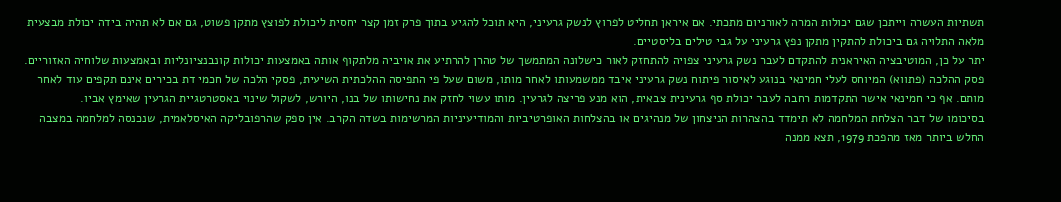תשתיות העשרה וייתכן שגם יכולות המרה לאורניום מתכתי. אם איראן תחליט לפרוץ לנשק גרעיני, היא תוכל להגיע בתוך פרק זמן קצר יחסית ליכולת לפוצץ מתקן פשוט, גם אם לא תהיה בידה יכולת מבצעית מלאה התלויה גם ביכולת להתקין מתקן נפץ גרעיני על גבי טילים בליסטיים.
יתר על כן, המוטיבציה האיראנית להתקדם לעבר נשק גרעיני צפויה להתחזק לאור כישלונה המתמשך של טהרן להרתיע את אויביה מלתקוף אותה באמצעות יכולות קונבנציונליות ובאמצעות שלוחיה האזוריים. פסק ההלכה (פתווא) המיוחס לעלי חמינאי בנוגע לאיסור פיתוח נשק גרעיני איבד ממשמעותו לאחר מותו, משום שעל פי התפיסה ההלכתית השיעית, פסקי הלכה של חכמי דת בכירים אינם תקפים עוד לאחר מותם. אף כי חמינאי אישר התקדמות רחבה לעבר יכולת סף גרעינית צבאית, הוא מנע פריצה לגרעין. מותו עשוי לחזק את נחישותו של בנו, היורש, לשקול שינוי באסטרטגיית הגרעין שאימץ אביו.
בסיכומו של דבר הצלחת המלחמה לא תימדד בהצהרות הניצחון של מנהיגים או בהצלחות האופרטיביות והמודיעיניות המרשימות בשדה הקרב. אין ספק שהרפובליקה האיסלאמית, שנכנסה למלחמה במצבה החלש ביותר מאז מהפכת 1979, תצא ממנה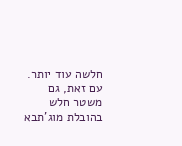חלשה עוד יותר. עם זאת, גם משטר חלש בהובלת מוג'תבא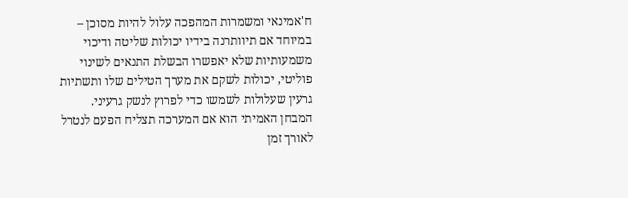ח'אמינאי ומשמרות המהפכה עלול להיות מסוכן – במיוחד אם תיוותרנה בידיו יכולות שליטה ודיכוי משמעותיות שלא יאפשרו הבשלת התנאים לשינוי פוליטי, יכולות לשקם את מערך הטילים שלו ותשתיות גרעין שעלולות לשמשו כדי לפרוץ לנשק גרעיני. המבחן האמיתי הוא אם המערכה תצליח הפעם לנטרל לאורך זמן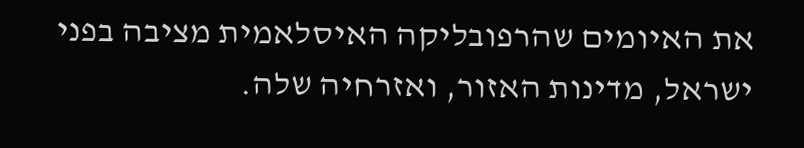את האיומים שהרפובליקה האיסלאמית מציבה בפני ישראל, מדינות האזור, ואזרחיה שלה.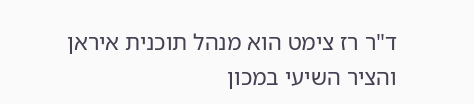ד"ר רז צימט הוא מנהל תוכנית איראן והציר השיעי במכון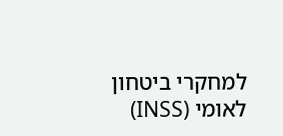למחקרי ביטחון לאומי (INSS)